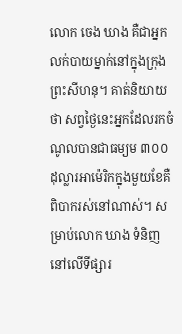លោក ចេង ឃាង គឺជាអ្នកលក់បាយម្នាក់នៅក្នុងក្រុងព្រះសីហនុ។ គាត់និយាយថា សព្វថ្ងៃនេះអ្នកដែលរកចំណូលបានជាធម្យម ៣០០ដុល្លារអាម៉េរិកក្នុងមួយខែគឺ ពិបាករស់នៅណាស់។ សម្រាប់លោក ឃាង ទំនិញនៅលើទីផ្សារ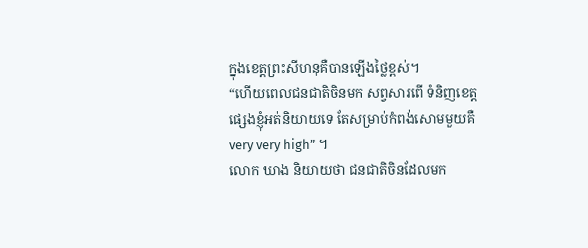ក្នុងខេត្តព្រះសីហនុគឺបានឡើងថ្លៃខ្ពស់។
“ហើយពេលជនជាតិចិនមក សព្វសារពើ ទំនិញខេត្តផ្សេងខ្ញុំអត់និយាយទេ តែសម្រាប់កំពង់សោមមួយគឺ very very high” ។
លោក ឃាង និយាយថា ជនជាតិចិនដែលមក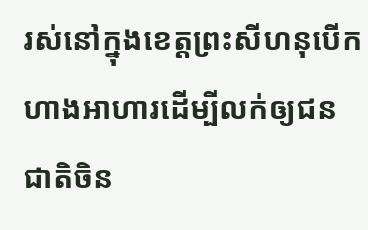រស់នៅក្នុងខេត្តព្រះសីហនុបើកហាងអាហារដើម្បីលក់ឲ្យជនជាតិចិន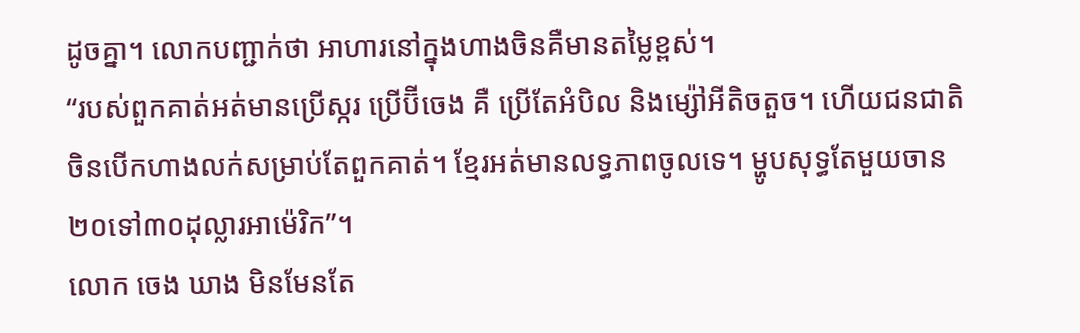ដូចគ្នា។ លោកបញ្ជាក់ថា អាហារនៅក្នុងហាងចិនគឺមានតម្លៃខ្ពស់។
“របស់ពួកគាត់អត់មានប្រើស្ករ ប្រើប៊ីចេង គឺ ប្រើតែអំបិល និងម្ស៉ៅអីតិចតួច។ ហើយជនជាតិចិនបើកហាងលក់សម្រាប់តែពួកគាត់។ ខ្មែរអត់មានលទ្ធភាពចូលទេ។ ម្ហូបសុទ្ធតែមួយចាន ២០ទៅ៣០ដុល្លារអាម៉េរិក”។
លោក ចេង ឃាង មិនមែនតែ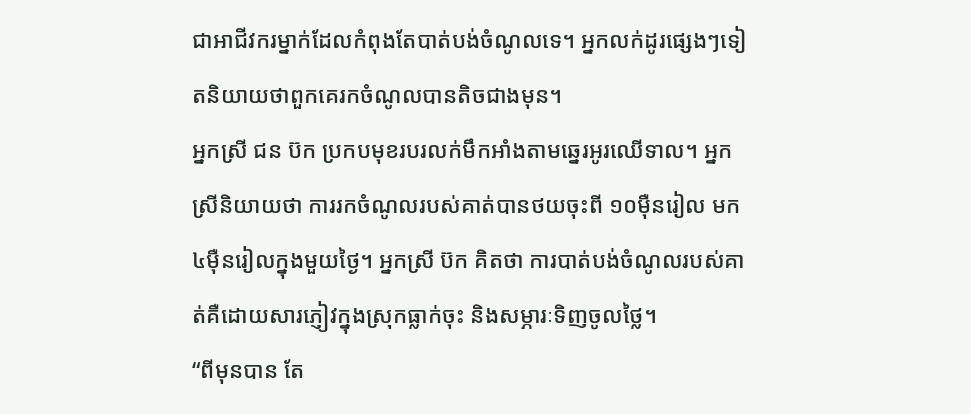ជាអាជីវករម្នាក់ដែលកំពុងតែបាត់បង់ចំណូលទេ។ អ្នកលក់ដូរផ្សេងៗទៀតនិយាយថាពួកគេរកចំណូលបានតិចជាងមុន។
អ្នកស្រី ជន ប៊ក ប្រកបមុខរបរលក់មឹកអាំងតាមឆ្នេរអូរឈើទាល។ អ្នកស្រីនិយាយថា ការរកចំណូលរបស់គាត់បានថយចុះពី ១០ម៉ឺនរៀល មក ៤ម៉ឺនរៀលក្នុងមួយថ្ងៃ។ អ្នកស្រី ប៊ក គិតថា ការបាត់បង់ចំណូលរបស់គាត់គឺដោយសារភ្ញៀវក្នុងស្រុកធ្លាក់ចុះ និងសម្ភារៈទិញចូលថ្លៃ។
“ពីមុនបាន តែ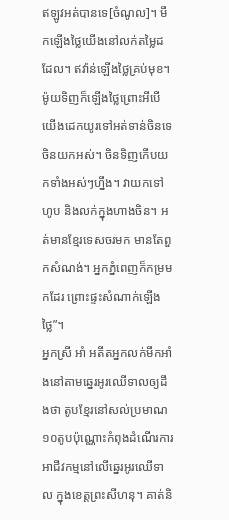ឥឡូវអត់បានទេ[ចំណូល]។ មឹកឡើងថ្លៃយើងនៅលក់តម្លៃដដែល។ ឥវ៉ាន់ឡើងថ្លៃគ្រប់មុខ។ ម៉ូយទិញក៏ឡើងថ្លៃព្រោះអីបើយើងដេកយូរទៅអត់ទាន់ចិនទេចិនយកអស់។ ចិនទិញកើបយកទាំងអស់ៗហ្នឹង។ វាយកទៅហូប និងលក់ក្នុងហាងចិន។ អត់មានខ្មែរទេសចរមក មានតែពួកសំណង់។ អ្នកភ្នំពេញក៏កម្រមកដែរ ព្រោះផ្ទះសំណាក់ឡើងថ្លៃ”។
អ្នកស្រី អាំ អតីតអ្នកលក់មឹកអាំងនៅតាមឆ្នេរអូរឈើទាលឲ្យដឹងថា តូបខ្មែរនៅសល់ប្រមាណ១០តូបប៉ុណ្ណោះកំពុងដំណើរការអាជីវកម្មនៅលើឆ្នេរអូរឈើទាល ក្នុងខេត្តព្រះសីហនុ។ គាត់និ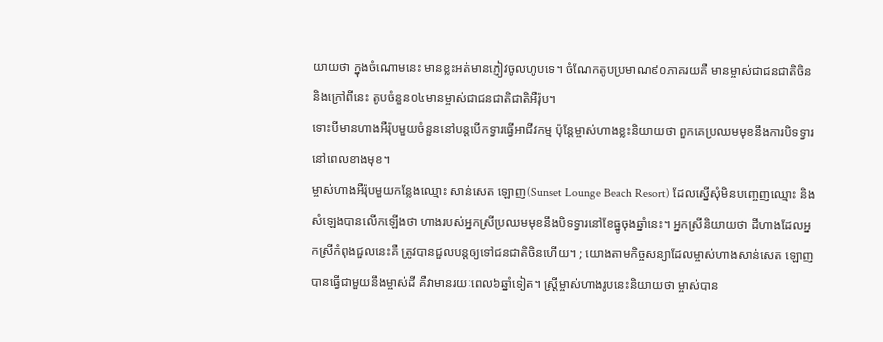យាយថា ក្នុងចំណោមនេះ មានខ្លះអត់មានភ្ញៀវចូលហូបទេ។ ចំណែកតូបប្រមាណ៩០ភាគរយគឺ មានម្ចាស់ជាជនជាតិចិន និងក្រៅពីនេះ តូបចំនួន០៤មានម្ចាស់ជាជនជាតិជាតិអឺរ៉ុប។
ទោះបីមានហាងអឺរ៉ុបមួយចំនួននៅបន្តបើកទ្វារធ្វើអាជីវកម្ម ប៉ុន្តែម្ចាស់ហាងខ្លះនិយាយថា ពួកគេប្រឈមមុខនឹងការបិទទ្វារនៅពេលខាងមុខ។
ម្ចាស់ហាងអឺរ៉ុបមួយកន្លែងឈ្មោះ សាន់សេត ឡោញ(Sunset Lounge Beach Resort) ដែលស្នើសុំមិនបញ្ចេញឈ្មោះ និងសំឡេងបានលើកឡើងថា ហាងរបស់អ្នកស្រីប្រឈមមុខនឹងបិទទ្វារនៅខែធ្នូចុងឆ្នាំនេះ។ អ្នកស្រីនិយាយថា ដីហាងដែលអ្នកស្រីកំពុងជួលនេះគឺ ត្រូវបានជួលបន្តឲ្យទៅជនជាតិចិនហើយ។ ; យោងតាមកិច្ចសន្យាដែលម្ចាស់ហាងសាន់សេត ឡោញ បានធ្វើជាមួយនឹងម្ចាស់ដី គឺវាមានរយៈពេល៦ឆ្នាំទៀត។ ស្រ្តីម្ចាស់ហាងរូបនេះនិយាយថា ម្ចាស់បាន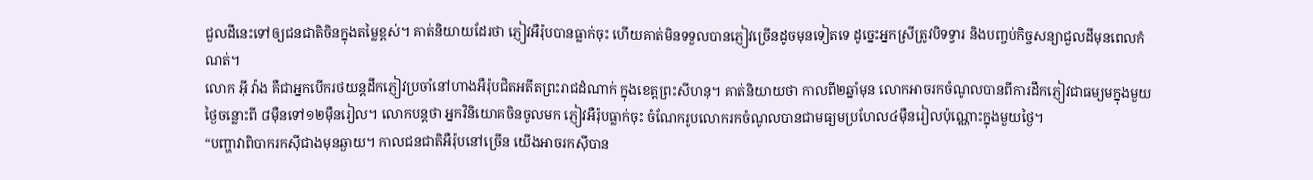ជួលដីនេះទៅឲ្យជនជាតិចិនក្នុងតម្លៃខ្ពស់។ គាត់និយាយដែរថា ភ្ញៀវអឺរ៉ុបបានធ្លាក់ចុះ ហើយគាត់មិនទទួលបានភ្ញៀវច្រើនដូចមុនទៀតទេ ដូច្នេះអ្នកស្រីត្រូវបិទទ្វារ និងបញ្ចប់កិច្ចសន្យាជួលដីមុនពេលកំណត់។
លោក អ៊ី វ៉ាង គឺជាអ្នកបើករថយន្តដឹកភ្ញៀវប្រចាំនៅហាងអឺរ៉ុបជិតអតីតព្រះរាជដំណាក់ ក្នុងខេត្តព្រះសីហនុ។ គាត់និយាយថា កាលពី២ឆ្នាំមុន លោកអាចរកចំណូលបានពីការដឹកភ្ញៀវជាធម្យមក្នុងមួយថ្ងៃចន្លោះពី ៨ម៉ឺនទៅ១២ម៉ឺនរៀល។ លោកបន្តថា អ្នកវិនិយោគចិនចូលមក ភ្ញៀវអឺរ៉ុបធ្លាក់ចុះ ចំណែករូបលោករកចំណូលបានជាមធ្យមប្រហែល៤ម៉ឺនរៀលប៉ុណ្ណោះក្នុងមួយថ្ងៃ។
“បញ្ហាវាពិបាករកស៊ីជាងមុនឆ្ងាយ។ កាលជនជាតិអឺរ៉ុបនៅច្រើន យើងអាចរកស៊ីបាន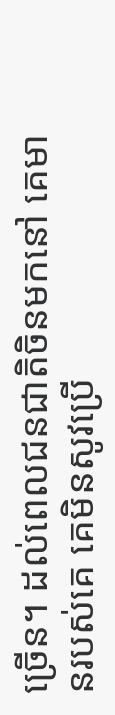ច្រើន។ ដល់ពេលជនជាតិចិនមកនៅ គេមានរបស់គេ គេមិនសូវប្រើ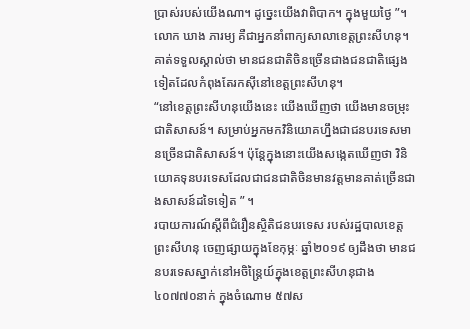ប្រាស់របស់យើងណា។ ដូច្នេះយើងវាពិបាក។ ក្នុងមួយថ្ងៃ ”។
លោក ឃាង ភារម្យ គឺជាអ្នកនាំពាក្យសាលាខេត្តព្រះសីហនុ។ គាត់ទទួលស្គាល់ថា មានជនជាតិចិនច្រើនជាងជនជាតិផ្សេងទៀតដែលកំពុងតែរកស៊ីនៅខេត្តព្រះសីហនុ។
“នៅខេត្តព្រះសីហនុយើងនេះ យើងឃើញថា យើងមានចម្រុះជាតិសាសន៍។ សម្រាប់អ្នកមកវិនិយោគហ្នឹងជាជនបរទេសមានច្រើនជាតិសាសន៍។ ប៉ុន្តែក្នុងនោះយើងសង្កេតឃើញថា វិនិយោគទុនបរទេសដែលជាជនជាតិចិនមានវត្តមានគាត់ច្រើនជាងសាសន៍ដទៃទៀត ” ។
របាយការណ៍ស្តីពីជំរឿនស្ថិតិជនបរទេស របស់រដ្ឋបាលខេត្តព្រះសីហនុ ចេញផ្សាយក្នុងខែកុម្ភៈ ឆ្នាំ២០១៩ ឲ្យដឹងថា មានជនបរទេសស្នាក់នៅអចិន្ត្រៃយ៍ក្នុងខេត្តព្រះសីហនុជាង ៤០៧៧០នាក់ ក្នុងចំណោម ៥៧ស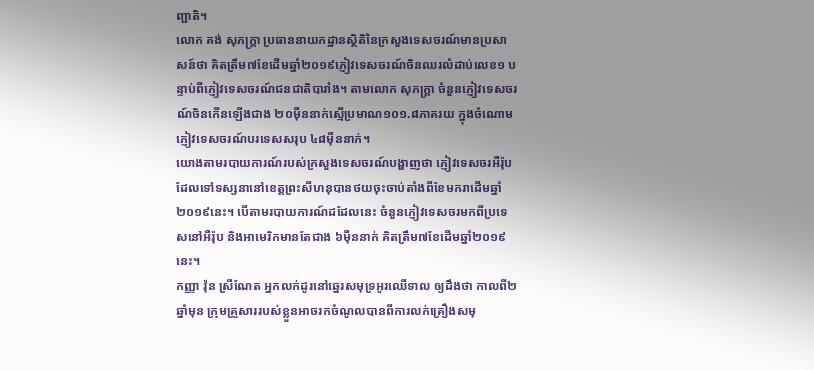ញ្ជាតិ។
លោក គង់ សុភក្រ្តា ប្រធាននាយកដ្ឋានស្ថិតិនៃក្រសួងទេសចរណ៍មានប្រសាសន៍ថា គិតត្រឹម៧ខែដើមឆ្នាំ២០១៩ភ្ញៀវទេសចរណ៍ចិនឈរលំដាប់លេខ១ បន្ទាប់ពីភ្ញៀវទេសចរណ៍ជនជាតិបារាំង។ តាមលោក សុភក្រ្តា ចំនួនភ្ញៀវទេសចរណ៍ចិនកើនឡើងជាង ២០ម៉ឺននាក់ស្មើប្រមាណ១០១.៨ភាគរយ ក្នុងចំណោមភ្ញៀវទេសចរណ៍បរទេសសរុប ៤៨ម៉ឺននាក់។
យោងតាមរបាយការណ៍របស់ក្រសួងទេសចរណ៍បង្ហាញថា ភ្ញៀវទេសចរអឺរ៉ុបដែលទៅទស្សនានៅខេត្តព្រះសីហនុបានថយចុះចាប់តាំងពីខែមករាដើមឆ្នាំ២០១៩នេះ។ បើតាមរបាយការណ៍ដដែលនេះ ចំនួនភ្ញៀវទេសចរមកពីប្រទេសនៅអឺរ៉ុប និងអាមេរិកមានតែជាង ៦ម៉ឺននាក់ គិតត្រឹម៧ខែដើមឆ្នាំ២០១៩នេះ។
កញ្ញា វ៉ុន ស្រីណែត អ្នកលក់ដូរនៅឆ្នេរសមុទ្រអូរឈើទាល ឲ្យដឹងថា កាលពី២ឆ្នាំមុន ក្រុមគ្រួសាររបស់ខ្លួនអាចរកចំណូលបានពីការលក់គ្រឿងសមុ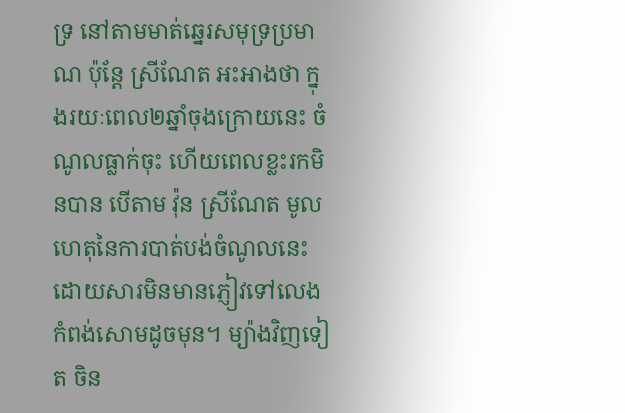ទ្រ នៅតាមមាត់ឆ្នេរសមុទ្រប្រមាណ ប៉ុន្តែ ស្រីណែត អះអាងថា ក្នុងរយៈពេល២ឆ្នាំចុងក្រោយនេះ ចំណូលធ្លាក់ចុះ ហើយពេលខ្លះរកមិនបាន បើតាម វ៉ុន ស្រីណែត មូលហេតុនៃការបាត់បង់ចំណូលនេះ ដោយសារមិនមានភ្ញៀវទៅលេងកំពង់សោមដូចមុន។ ម្យ៉ាងវិញទៀត ចិន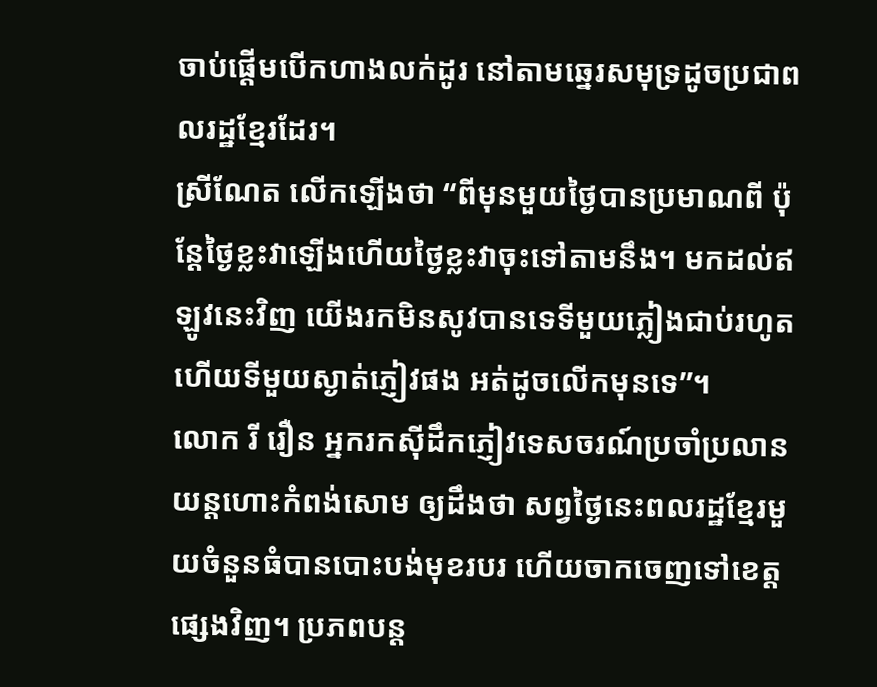ចាប់ផ្តើមបើកហាងលក់ដូរ នៅតាមឆ្នេរសមុទ្រដូចប្រជាពលរដ្ឋខ្មែរដែរ។
ស្រីណែត លើកឡើងថា “ពីមុនមួយថ្ងៃបានប្រមាណពី ប៉ុន្តែថ្ងៃខ្លះវាឡើងហើយថ្ងៃខ្លះវាចុះទៅតាមនឹង។ មកដល់ឥឡូវនេះវិញ យើងរកមិនសូវបានទេទីមួយភ្លៀងជាប់រហូត ហើយទីមួយស្ងាត់ភ្ញៀវផង អត់ដូចលើកមុនទេ”។
លោក រី រឿន អ្នករកស៊ីដឹកភ្ញៀវទេសចរណ៍ប្រចាំប្រលានយន្តហោះកំពង់សោម ឲ្យដឹងថា សព្វថ្ងៃនេះពលរដ្ឋខ្មែរមួយចំនួនធំបានបោះបង់មុខរបរ ហើយចាកចេញទៅខេត្តផ្សេងវិញ។ ប្រភពបន្ត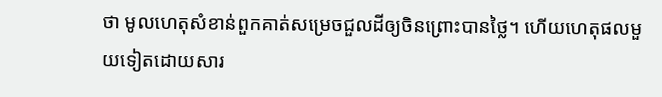ថា មូលហេតុសំខាន់ពួកគាត់សម្រេចជួលដីឲ្យចិនព្រោះបានថ្លៃ។ ហើយហេតុផលមួយទៀតដោយសារ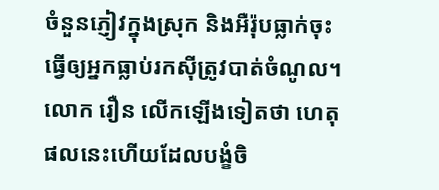ចំនួនភ្ញៀវក្នុងស្រុក និងអឺរ៉ុបធ្លាក់ចុះ ធ្វើឲ្យអ្នកធ្លាប់រកស៊ីត្រូវបាត់ចំណូល។ លោក រឿន លើកឡើងទៀតថា ហេតុផលនេះហើយដែលបង្ខំចិ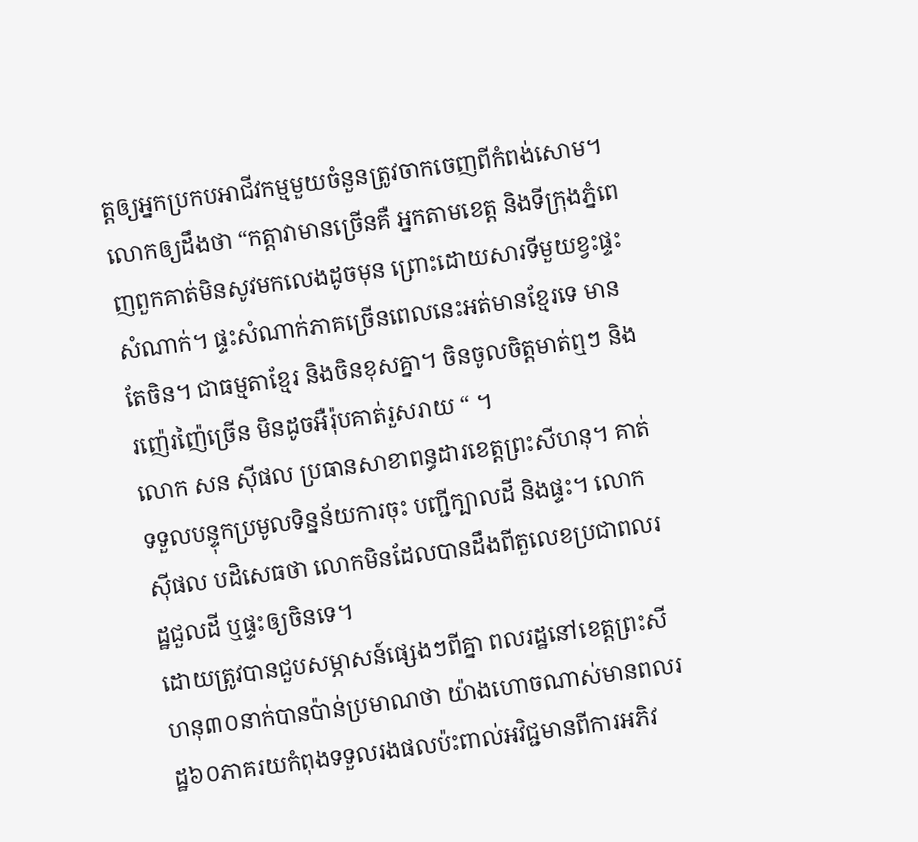ត្តឲ្យអ្នកប្រកបអាជីវកម្មមួយចំនួនត្រូវចាកចេញពីកំពង់សោម។ លោកឲ្យដឹងថា “កត្តាវាមានច្រើនគឺ អ្នកតាមខេត្ត និងទីក្រុងភ្នំពេញពួកគាត់មិនសូវមកលេងដូចមុន ព្រោះដោយសារទីមួយខ្វះផ្ទះសំណាក់។ ផ្ទះសំណាក់ភាគច្រើនពេលនេះអត់មានខ្មែរទេ មានតែចិន។ ជាធម្មតាខ្មែរ និងចិនខុសគ្នា។ ចិនចូលចិត្តមាត់ឮៗ និងរញ៉េរញ៉ៃច្រើន មិនដូចអឺរ៉ុបគាត់រួសរាយ “ ។
លោក សន ស៊ីផល ប្រធានសាខាពន្ធដារខេត្តព្រះសីហនុ។ គាត់ទទួលបន្ទុកប្រមូលទិន្នន័យការចុះ បញ្ជីក្បាលដី និងផ្ទះ។ លោក ស៊ីផល បដិសេធថា លោកមិនដែលបានដឹងពីតួលេខប្រជាពលរដ្ឋជួលដី ឬផ្ទះឲ្យចិនទេ។
ដោយត្រូវបានជួបសម្ភាសន៍ផ្សេងៗពីគ្នា ពលរដ្ឋនៅខេត្តព្រះសីហនុ៣០នាក់បានប៉ាន់ប្រមាណថា យ៉ាងហោចណាស់មានពលរដ្ឋ៦០ភាគរយកំពុងទទួលរងផលប៉ះពាល់អវិជ្ជមានពីការអភិវ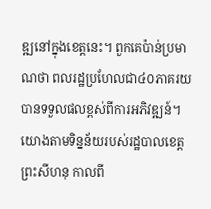ឌ្ឍនៅក្នុងខេត្តនេះ។ ពួកគេប៉ាន់ប្រមាណថា ពលរដ្ឋប្រហែលជា៤០ភាគរយបានទទួលផលខ្ពស់ពីការអភិវឌ្ឍន៍។
យោងតាមទិន្នន័យរបស់រដ្ឋបាលខេត្តព្រះសីហនុ កាលពី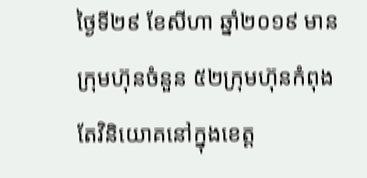ថ្ងៃទី២៩ ខែសីហា ឆ្នាំ២០១៩ មានក្រុមហ៊ុនចំនួន ៥២ក្រុមហ៊ុនកំពុងតែវិនិយោគនៅក្នុងខេត្ត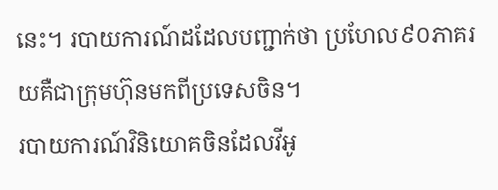នេះ។ របាយការណ៍ដដែលបញ្ជាក់ថា ប្រហែល៩០ភាគរយគឺជាក្រុមហ៊ុនមកពីប្រទេសចិន។
របាយការណ៍វិនិយោគចិនដែលវីអូ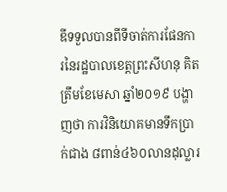ឌីទទួលបានពីទីចាត់ការផែនការនៃរដ្ឋបាលខេត្តព្រះសីហនុ គិតត្រឹមខែមេសា ឆ្នាំ២០១៩ បង្ហាញថា ការវិនិយោគមានទឹកប្រាក់ជាង ៨ពាន់៤៦០លានដុល្លារ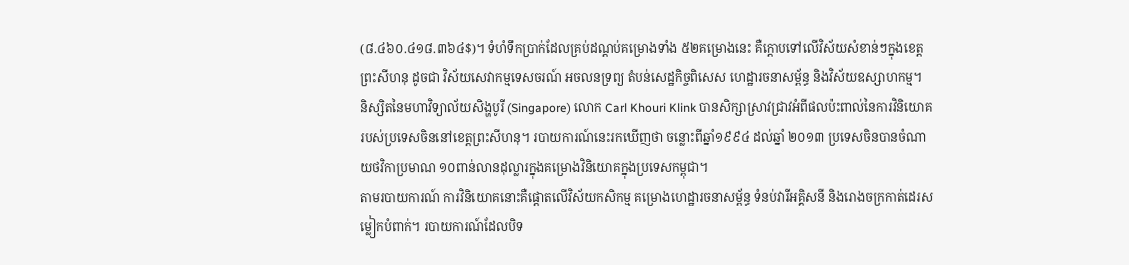(៨.៤៦០.៤១៨.៣៦៤$)។ ទំហំទឹកប្រាក់ដែលគ្រប់ដណ្តប់គម្រោងទាំង ៥២គម្រោងនេះ គឺក្តោបទៅលើវិស័យសំខាន់ៗក្នុងខេត្តព្រះសីហនុ ដូចជា វិស័យសេវាកម្មទេសចរណ៍ អចលនទ្រព្យ តំបន់សេដ្ឋកិច្ចពិសេស ហេដ្ឋារចនាសម្ព័ន្ធ និងវិស័យឧស្សាហកម្ម។
និស្សិតនៃមហាវិទ្យាល័យសិង្ហបូរី (Singapore) លោក Carl Khouri Klink បានសិក្សាស្រាវជ្រាវអំពីផលប៉ះពាល់នៃការវិនិយោគរបស់ប្រទេសចិននៅខេត្តព្រះសីហនុ។ របាយការណ៍នេះរកឃើញថា ចន្លោះពីឆ្នាំ១៩៩៤ ដល់ឆ្នាំ ២០១៣ ប្រទេសចិនបានចំណាយថវិកាប្រមាណ ១០ពាន់លានដុល្លារក្នុងគម្រោងវិនិយោគក្នុងប្រទេសកម្ពុជា។
តាមរបាយការណ៍ ការវិនិយោគនោះគឺផ្តោតលើវិស័យកសិកម្ម គម្រោងហេដ្ឋារចនាសម្ព័ន្ធ ទំនប់វារីអគ្គិសនី និងរោងចក្រកាត់ដេរសម្លៀកបំពាក់។ របាយការណ៍ដែលបិទ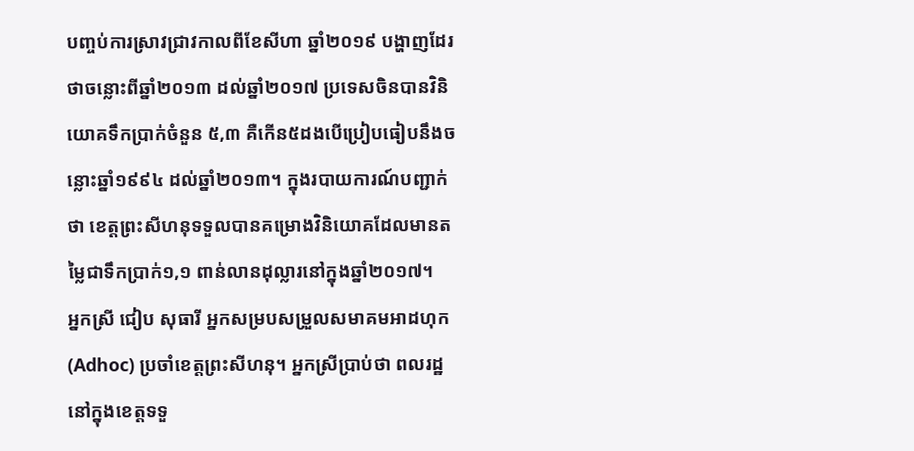បញ្ចប់ការស្រាវជ្រាវកាលពីខែសីហា ឆ្នាំ២០១៩ បង្ហាញដែរថាចន្លោះពីឆ្នាំ២០១៣ ដល់ឆ្នាំ២០១៧ ប្រទេសចិនបានវិនិយោគទឹកប្រាក់ចំនួន ៥,៣ គឺកើន៥ដងបើប្រៀបធៀបនឹងចន្លោះឆ្នាំ១៩៩៤ ដល់ឆ្នាំ២០១៣។ ក្នុងរបាយការណ៍បញ្ជាក់ថា ខេត្តព្រះសីហនុទទួលបានគម្រោងវិនិយោគដែលមានតម្លៃជាទឹកប្រាក់១,១ ពាន់លានដុល្លារនៅក្នុងឆ្នាំ២០១៧។
អ្នកស្រី ជៀប សុធារី អ្នកសម្របសម្រួលសមាគមអាដហុក(Adhoc) ប្រចាំខេត្តព្រះសីហនុ។ អ្នកស្រីប្រាប់ថា ពលរដ្ឋនៅក្នុងខេត្តទទួ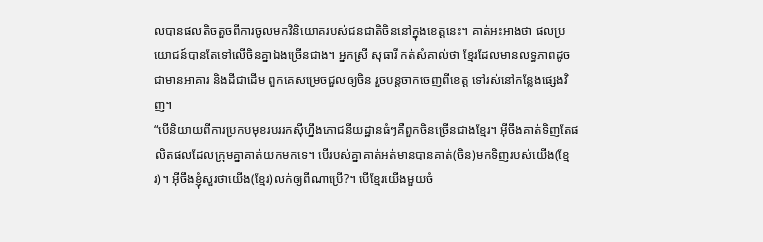លបានផលតិចតួចពីការចូលមកវិនិយោគរបស់ជនជាតិចិននៅក្នុងខេត្តនេះ។ គាត់អះអាងថា ផលប្រយោជន៍បានតែទៅលើចិនគ្នាឯងច្រើនជាង។ អ្នកស្រី សុធារី កត់សំគាល់ថា ខ្មែរដែលមានលទ្ធភាពដូចជាមានអាគារ និងដីជាដើម ពួកគេសម្រេចជួលឲ្យចិន រួចបន្តចាកចេញពីខេត្ត ទៅរស់នៅកន្លែងផ្សេងវិញ។
“បើនិយាយពីការប្រកបមុខរបររកស៊ីហ្នឹងភោជនីយដ្ឋានធំៗគឺពួកចិនច្រើនជាងខ្មែរ។ អ៊ីចឹងគាត់ទិញតែផលិតផលដែលក្រុមគ្នាគាត់យកមកទេ។ បើរបស់គ្នាគាត់អត់មានបានគាត់(ចិន)មកទិញរបស់យើង(ខ្មែរ)។ អ៊ីចឹងខ្ញុំសួរថាយើង(ខ្មែរ)លក់ឲ្យពីណាប្រើ?។ បើខ្មែរយើងមួយចំ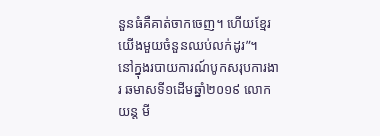នួនធំគឺគាត់ចាកចេញ។ ហើយខ្មែរយើងមួយចំនួនឈប់លក់ដូរ”។
នៅក្នុងរបាយការណ៍បូកសរុបការងារ ឆមាសទី១ដើមឆ្នាំ២០១៩ លោក យន្ត មី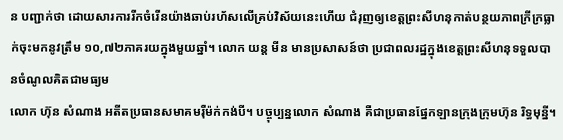ន បញ្ជាក់ថា ដោយសារការរីកចំរើនយ៉ាងឆាប់រហ័សលើគ្រប់វិស័យនេះហើយ ជំរុញឲ្យខេត្តព្រះសីហនុកាត់បន្ថយភាពក្រីក្រធ្លាក់ចុះមកនូវត្រឹម ១០,៧២ភាគរយក្នុងមួយឆ្នាំ។ លោក យន្ត មីន មានប្រសាសន៍ថា ប្រជាពលរដ្ឋក្នុងខេត្តព្រះសីហនុទទួលបានចំណូលគិតជាមធ្យម
លោក ហ៊ុន សំណាង អតីតប្រធានសមាគមរ៉ឺម៉ក់កង់បី។ បច្ចុប្បន្នលោក សំណាង គឺជាប្រធានផ្នែកឡានក្រុងក្រុមហ៊ុន រិទ្ធមុន្នី។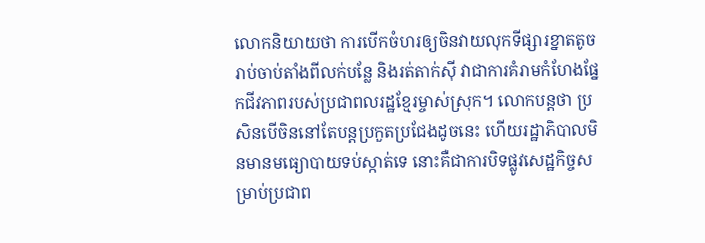លោកនិយាយថា ការបើកចំហរឲ្យចិនវាយលុកទីផ្សារខ្នាតតូចរាប់ចាប់តាំងពីលក់បន្លែ និងរត់តាក់ស៊ី វាជាការគំរាមកំហែងផ្នែកជីវភាពរបស់ប្រជាពលរដ្ឋខ្មែរម្ចាស់ស្រុក។ លោកបន្តថា ប្រសិនបើចិននៅតែបន្តប្រកួតប្រជែងដូចនេះ ហើយរដ្ឋាភិបាលមិនមានមធ្យោបាយទប់ស្កាត់ទេ នោះគឺជាការបិទផ្លូវសេដ្ឋកិច្ចសម្រាប់ប្រជាព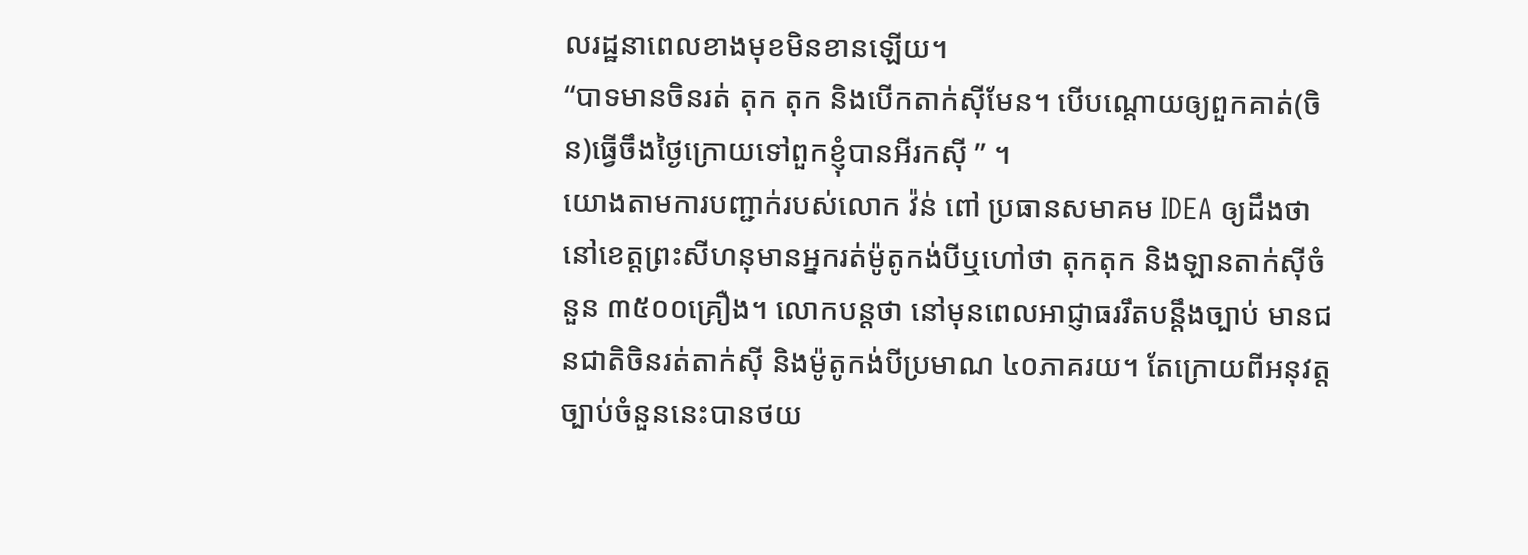លរដ្ឋនាពេលខាងមុខមិនខានឡើយ។
“បាទមានចិនរត់ តុក តុក និងបើកតាក់ស៊ីមែន។ បើបណ្តោយឲ្យពួកគាត់(ចិន)ធ្វើចឹងថ្ងៃក្រោយទៅពួកខ្ញុំបានអីរកស៊ី ” ។
យោងតាមការបញ្ជាក់របស់លោក វ៉ន់ ពៅ ប្រធានសមាគម IDEA ឲ្យដឹងថា នៅខេត្តព្រះសីហនុមានអ្នករត់ម៉ូតូកង់បីឬហៅថា តុកតុក និងឡានតាក់ស៊ីចំនួន ៣៥០០គ្រឿង។ លោកបន្តថា នៅមុនពេលអាជ្ញាធររឹតបន្តឹងច្បាប់ មានជនជាតិចិនរត់តាក់ស៊ី និងម៉ូតូកង់បីប្រមាណ ៤០ភាគរយ។ តែក្រោយពីអនុវត្តច្បាប់ចំនួននេះបានថយ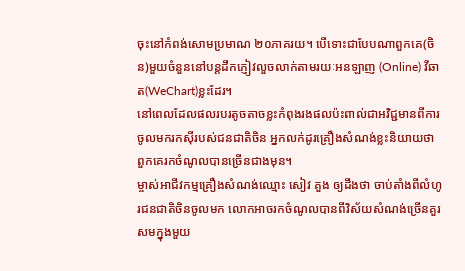ចុះនៅកំពង់សោមប្រមាណ ២០ភាគរយ។ បើទោះជាបែបណាពួកគេ(ចិន)មួយចំនួននៅបន្តដឹកភ្ញៀវលួចលាក់តាមរយៈអនឡាញ (Online) វីឆាត(WeChart)ខ្លះដែរ។
នៅពេលដែលផលរបរតូចតាចខ្លះកំពុងរងផលប៉ះពាល់ជាអវិជ្ជមានពីការចូលមករកស៊ីរបស់ជនជាតិចិន អ្នកលក់ដូរគ្រឿងសំណង់ខ្លះនិយាយថា ពួកគេរកចំណូលបានច្រើនជាងមុន។
ម្ចាស់អាជីវកម្មគ្រឿងសំណង់ឈ្មោះ សៀវ គួង ឲ្យដឹងថា ចាប់តាំងពីលំហូរជនជាតិចិនចូលមក លោកអាចរកចំណូលបានពីវិស័យសំណង់ច្រើនគួរសមក្នុងមួយ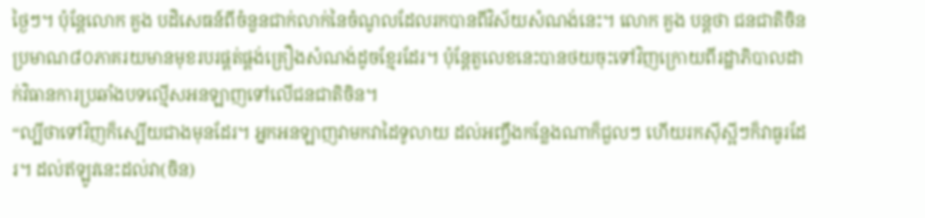ថ្ងៃៗ។ ប៉ុន្តែលោក គួង បដិសេធន៍ពីចំនួនជាក់លាក់នៃចំណូលដែលរកបានពីវិស័យសំណង់នេះ។ លោក គួង បន្តថា ជនជាតិចិនប្រមាណ៨០ភាគរយមានមុខរបរផ្គត់ផ្គង់គ្រឿងសំណង់ដូចខ្មែរដែរ។ ប៉ុន្តែតួលេខនេះបានថយចុះទៅវិញក្រោយពីរដ្ឋាភិបាលដាក់វិធានការប្រឆាំងបទល្មើសអនឡាញទៅលើជនជាតិចិន។
“ល្បីថាទៅវិញក៏ស្បើយជាងមុនដែរ។ អ្នកអនឡាញវាមកវាដៃទូលាយ ដល់អញ្ចឹងកន្លែងណាក៏ជួលៗ ហើយរកស៊ីស្អីៗក៏វាធូរដែរ។ ដល់ឥឡូវនេះដល់វា(ចិន)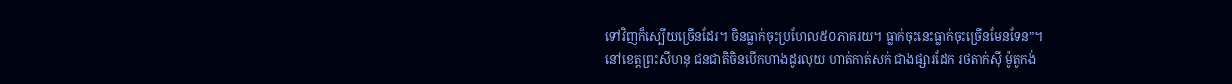ទៅវិញក៏ស្បើយច្រើនដែរ។ ចិនធ្លាក់ចុះប្រហែល៥០ភាគរយ។ ធ្លាក់ចុះនេះធ្លាក់ចុះច្រើនមែនទែន”។
នៅខេត្តព្រះសីហនុ ជនជាតិចិនបើកហាងដូរលុយ ហាត់កាត់សក់ ជាងផ្សារដែក រថតាក់ស៊ី ម៉ូតូកង់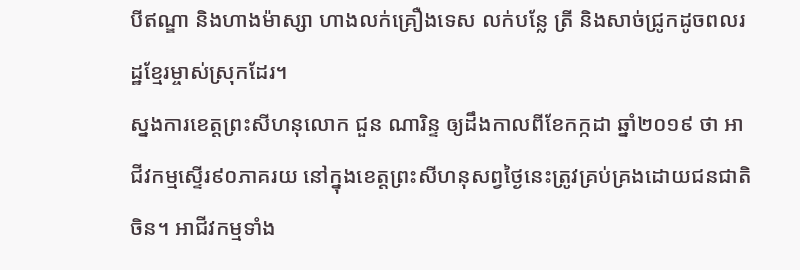បីឥណ្ឌា និងហាងម៉ាស្សា ហាងលក់គ្រឿងទេស លក់បន្លែ ត្រី និងសាច់ជ្រូកដូចពលរដ្ឋខ្មែរម្ចាស់ស្រុកដែរ។
ស្នងការខេត្តព្រះសីហនុលោក ជួន ណារិន្ទ ឲ្យដឹងកាលពីខែកក្កដា ឆ្នាំ២០១៩ ថា អាជីវកម្មស្ទើរ៩០ភាគរយ នៅក្នុងខេត្តព្រះសីហនុសព្វថ្ងៃនេះត្រូវគ្រប់គ្រងដោយជនជាតិចិន។ អាជីវកម្មទាំង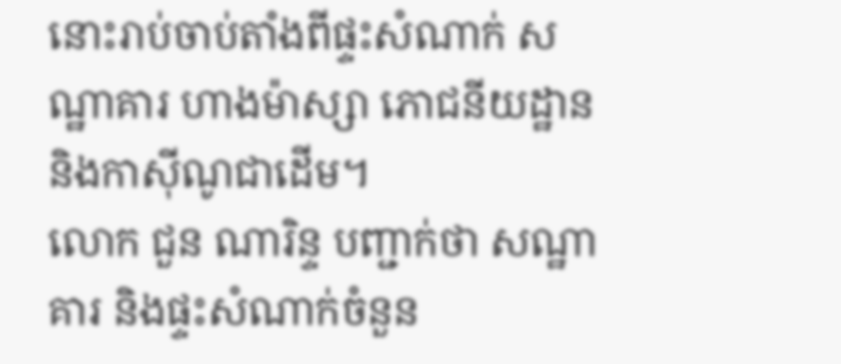នោះរាប់ចាប់តាំងពីផ្ទះសំណាក់ សណ្ឋាគារ ហាងម៉ាស្សា ភោជនីយដ្ឋាន និងកាស៊ីណូជាដើម។
លោក ជួន ណារិន្ទ បញ្ជាក់ថា សណ្ឋាគារ និងផ្ទះសំណាក់ចំនួន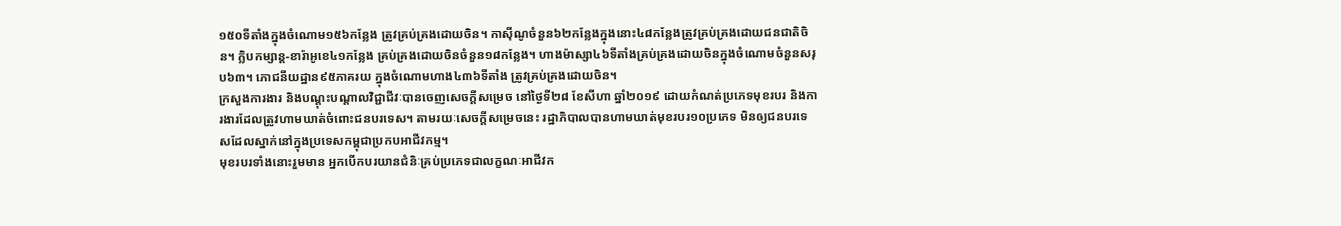១៥០ទីតាំងក្នុងចំណោម១៥៦កន្លែង ត្រូវគ្រប់គ្រងដោយចិន។ កាស៊ីណូចំនួន៦២កន្លែងក្នុងនោះ៤៨កន្លែងត្រូវគ្រប់គ្រងដោយជនជាតិចិន។ ក្លិបកម្សាន្ត-ខារ៉ាអូខេ៤១កន្លែង គ្រប់គ្រងដោយចិនចំនួន១៨កន្លែង។ ហាងម៉ាស្សា៤៦ទីតាំងគ្រប់គ្រងដោយចិនក្នុងចំណោមចំនួនសរុប៦៣។ ភោជនីយដ្ឋាន៩៥ភាគរយ ក្នុងចំណោមហាង៤៣៦ទីតាំង ត្រូវគ្រប់គ្រងដោយចិន។
ក្រសួងការងារ និងបណ្តុះបណ្តាលវិជ្ជាជីវៈបានចេញសេចក្តីសម្រេច នៅថ្ងៃទី២៨ ខែសីហា ឆ្នាំ២០១៩ ដោយកំណត់ប្រភេទមុខរបរ និងការងារដែលត្រូវហាមឃាត់ចំពោះជនបរទេស។ តាមរយៈសេចក្តីសម្រេចនេះ រដ្ឋាភិបាលបានហាមឃាត់មុខរបរ១០ប្រភេទ មិនឲ្យជនបរទេសដែលស្នាក់នៅក្នុងប្រទេសកម្ពុជាប្រកបអាជីវកម្ម។
មុខរបរទាំងនោះរួមមាន អ្នកបើកបរយានជំនិៈគ្រប់ប្រភេទជាលក្ខណៈអាជីវក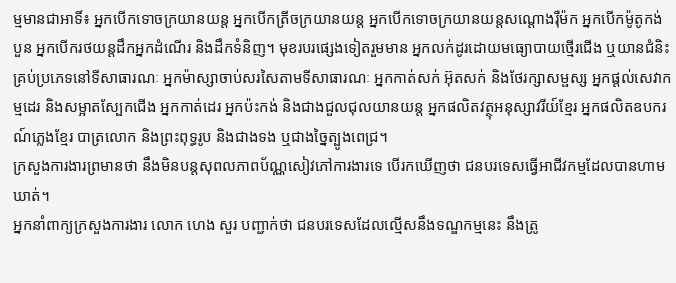ម្មមានជាអាទិ៍៖ អ្នកបើកទោចក្រយានយន្ត អ្នកបើកត្រីចក្រយានយន្ត អ្នកបើកទោចក្រយានយន្តសណ្តោងរ៉ឺម៉ក អ្នកបើកម៉ូតូកង់បួន អ្នកបើករថយន្តដឹកអ្នកដំណើរ និងដឹកទំនិញ។ មុខរបរផ្សេងទៀតរួមមាន អ្នកលក់ដូរដោយមធ្យោបាយថ្មើរជើង ឬយានជំនិះគ្រប់ប្រភេទនៅទីសាធារណៈ អ្នកម៉ាស្សាចាប់សរសៃតាមទីសាធារណៈ អ្នកកាត់សក់ អ៊ុតសក់ និងថែរក្សាសម្ផស្ស អ្នកផ្តល់សេវាកម្មដេរ និងសម្អាតស្បែកជើង អ្នកកាត់ដេរ អ្នកប៉ះកង់ និងជាងជួលជុលយានយន្ត អ្នកផលិតវត្ថុអនុស្សាវរីយ៍ខ្មែរ អ្នកផលិតឧបករណ៍ភ្លេងខ្មែរ បាត្រលោក និងព្រះពុទ្ធរូប និងជាងទង ឬជាងច្នៃត្បូងពេជ្រ។
ក្រសួងការងារព្រមានថា នឹងមិនបន្តសុពលភាពប័ណ្ណសៀវភៅការងារទេ បើរកឃើញថា ជនបរទេសធ្វើអាជីវកម្មដែលបានហាមឃាត់។
អ្នកនាំពាក្យក្រសួងការងារ លោក ហេង សួរ បញ្ជាក់ថា ជនបរទេសដែលល្មើសនឹងទណ្ឌកម្មនេះ នឹងត្រូ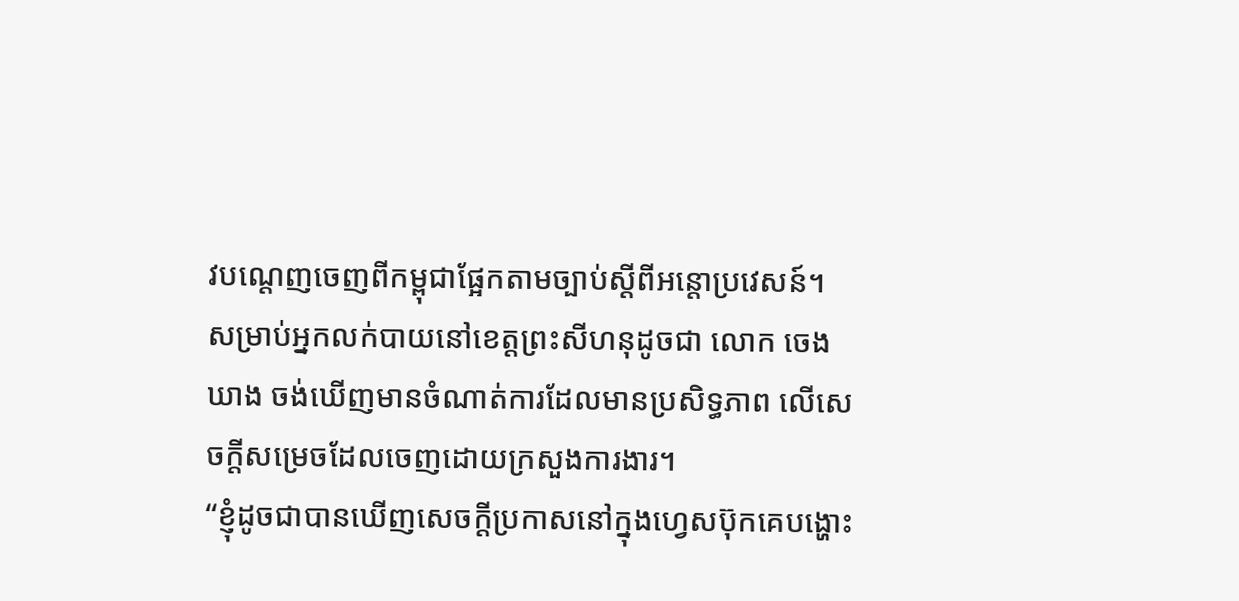វបណ្តេញចេញពីកម្ពុជាផ្អែកតាមច្បាប់ស្តីពីអន្តោប្រវេសន៍។
សម្រាប់អ្នកលក់បាយនៅខេត្តព្រះសីហនុដូចជា លោក ចេង ឃាង ចង់ឃើញមានចំណាត់ការដែលមានប្រសិទ្ធភាព លើសេចក្តីសម្រេចដែលចេញដោយក្រសួងការងារ។
“ខ្ញុំដូចជាបានឃើញសេចក្តីប្រកាសនៅក្នុងហ្វេសប៊ុកគេបង្ហោះ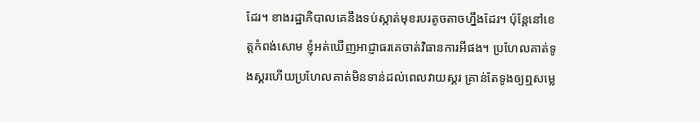ដែរ។ ខាងរដ្ឋាភិបាលគេនឹងទប់ស្កាត់មុខរបរតូចតាចហ្នឹងដែរ។ ប៉ុន្តែនៅខេត្តកំពង់សោម ខ្ញុំអត់ឃើញអាជ្ញាធរគេចាត់វិធានការអីផង។ ប្រហែលគាត់ទូងស្គរហើយប្រហែលគាត់មិនទាន់ដល់ពេលវាយស្គរ គ្រាន់តែទូងឲ្យឮសម្លេ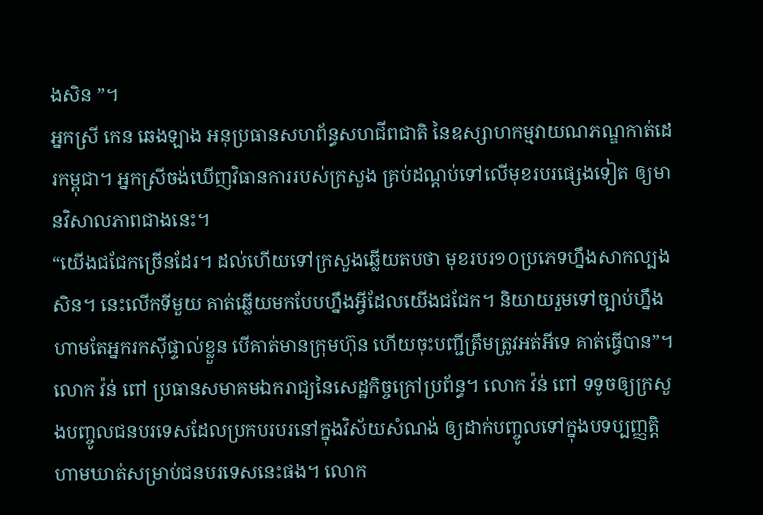ងសិន ”។
អ្នកស្រី កេន ឆេងឡាង អនុប្រធានសហព័ន្ធសហជីពជាតិ នៃឧស្សាហកម្មវាយណភណ្ឌកាត់ដេរកម្ពុជា។ អ្នកស្រីចង់ឃើញវិធានការរបស់ក្រសួង គ្រប់ដណ្តប់ទៅលើមុខរបរផ្សេងទៀត ឲ្យមានវិសាលភាពជាងនេះ។
“យើងជជែកច្រើនដែរ។ ដល់ហើយទៅក្រសួងឆ្លើយតបថា មុខរបរ១០ប្រភេទហ្នឹងសាកល្បងសិន។ នេះលើកទីមួយ គាត់ឆ្លើយមកបែបហ្នឹងអ្វីដែលយើងជជែក។ និយាយរួមទៅច្បាប់ហ្នឹងហាមតែអ្នករកស៊ីផ្ទាល់ខ្លួន បើគាត់មានក្រុមហ៊ុន ហើយចុះបញ្ជីត្រឹមត្រូវអត់អីទេ គាត់ធ្វើបាន”។
លោក វ៉ន់ ពៅ ប្រធានសមាគមឯករាជ្យនៃសេដ្ឋកិច្ចក្រៅប្រព័ន្ធ។ លោក វ៉ន់ ពៅ ទទូចឲ្យក្រសួងបញ្ចូលជនបរទេសដែលប្រកបរបរនៅក្នុងវិស័យសំណង់ ឲ្យដាក់បញ្ចូលទៅក្នុងបទប្បញ្ញត្តិហាមឃាត់សម្រាប់ជនបរទេសនេះផង។ លោក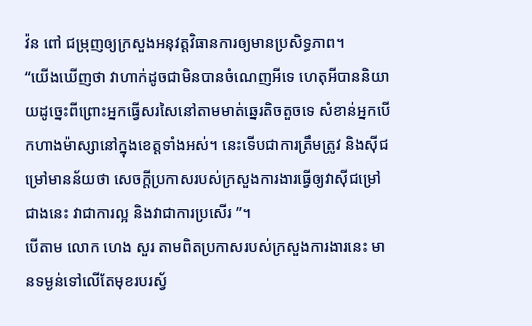វ៉ន ពៅ ជម្រុញឲ្យក្រសួងអនុវត្តវិធានការឲ្យមានប្រសិទ្ធភាព។
“យើងឃើញថា វាហាក់ដូចជាមិនបានចំណេញអីទេ ហេតុអីបាននិយាយដូច្នេះពីព្រោះអ្នកធ្វើសរសៃនៅតាមមាត់ឆ្នេរតិចតួចទេ សំខាន់អ្នកបើកហាងម៉ាស្សានៅក្នុងខេត្តទាំងអស់។ នេះទើបជាការត្រឹមត្រូវ និងស៊ីជម្រៅមានន័យថា សេចក្តីប្រកាសរបស់ក្រសួងការងារធ្វើឲ្យវាស៊ីជម្រៅជាងនេះ វាជាការល្អ និងវាជាការប្រសើរ ”។
បើតាម លោក ហេង សួរ តាមពិតប្រកាសរបស់ក្រសួងការងារនេះ មានទម្ងន់ទៅលើតែមុខរបរស្វ័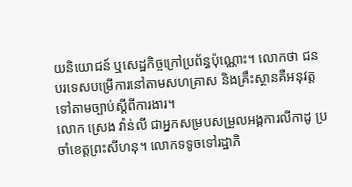យនិយោជន៍ ឬសេដ្ឋកិច្ចក្រៅប្រព័ន្ធប៉ុណ្ណោះ។ លោកថា ជនបរទេសបម្រើការនៅតាមសហគ្រាស និងគ្រឹះស្ថានគឺអនុវត្តទៅតាមច្បាប់ស្តីពីការងារ។
លោក ស្រេង វ៉ាន់លី ជាអ្នកសម្របសម្រួលអង្គការលីកាដូ ប្រចាំខេត្តព្រះសីហនុ។ លោកទទូចទៅរដ្ឋាភិ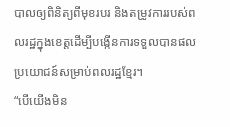បាលឲ្យពិនិត្យពីមុខរបរ និងតម្រូវការរបស់ពលរដ្ឋក្នុងខេត្តដើម្បីបង្កើនការទទួលបានផលប្រយោជន៍សម្រាប់ពលរដ្ឋខ្មែរ។
“បើយើងមិន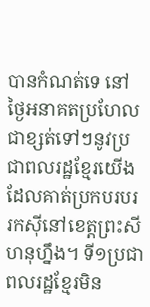បានកំណត់ទេ នៅថ្ងៃអនាគតប្រហែលជាខ្សត់ទៅៗនូវប្រជាពលរដ្ឋខ្មែរយើងដែលគាត់ប្រកបរបររកស៊ីនៅខេត្តព្រះសីហនុហ្នឹង។ ទី១ប្រជាពលរដ្ឋខ្មែរមិន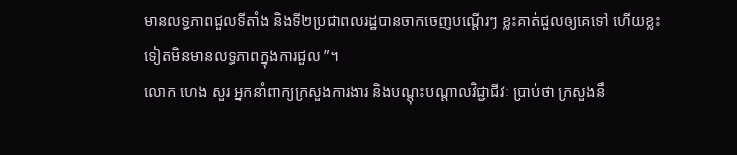មានលទ្ធភាពជួលទីតាំង និងទី២ប្រជាពលរដ្ឋបានចាកចេញបណ្តើរៗ ខ្លះគាត់ជួលឲ្យគេទៅ ហើយខ្លះទៀតមិនមានលទ្ធភាពក្នុងការជួល ”។
លោក ហេង សួរ អ្នកនាំពាក្យក្រសួងការងារ និងបណ្តុះបណ្តាលវិជ្ជាជីវៈ ប្រាប់ថា ក្រសួងនឹ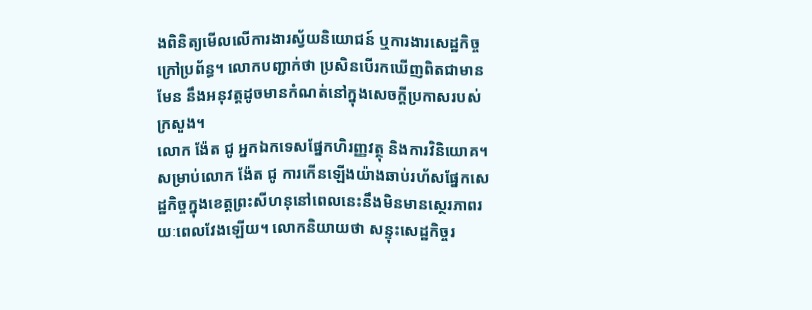ងពិនិត្យមើលលើការងារស្វ័យនិយោជន៍ ឬការងារសេដ្ឋកិច្ចក្រៅប្រព័ន្ធ។ លោកបញ្ជាក់ថា ប្រសិនបើរកឃើញពិតជាមានមែន នឹងអនុវត្តដូចមានកំណត់នៅក្នុងសេចក្តីប្រកាសរបស់ក្រសួង។
លោក ង៉ែត ជូ អ្នកឯកទេសផ្នែកហិរញ្ញវត្ថុ និងការវិនិយោគ។ សម្រាប់លោក ង៉ែត ជូ ការកើនឡើងយ៉ាងឆាប់រហ័សផ្នែកសេដ្ឋកិច្ចក្នុងខេត្តព្រះសីហនុនៅពេលនេះនឹងមិនមានស្ថេរភាពរយៈពេលវែងឡើយ។ លោកនិយាយថា សន្ទុះសេដ្ឋកិច្ចរ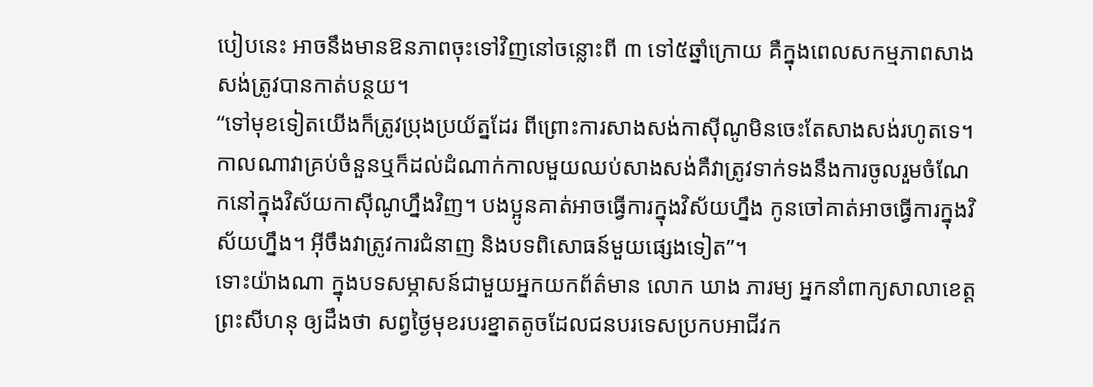បៀបនេះ អាចនឹងមានឱនភាពចុះទៅវិញនៅចន្លោះពី ៣ ទៅ៥ឆ្នាំក្រោយ គឺក្នុងពេលសកម្មភាពសាងសង់ត្រូវបានកាត់បន្ថយ។
“ទៅមុខទៀតយើងក៏ត្រូវប្រុងប្រយ័ត្នដែរ ពីព្រោះការសាងសង់កាស៊ីណូមិនចេះតែសាងសង់រហូតទេ។ កាលណាវាគ្រប់ចំនួនឬក៏ដល់ដំណាក់កាលមួយឈប់សាងសង់គឺវាត្រូវទាក់ទងនឹងការចូលរួមចំណែកនៅក្នុងវិស័យកាស៊ីណូហ្នឹងវិញ។ បងប្អូនគាត់អាចធ្វើការក្នុងវិស័យហ្នឹង កូនចៅគាត់អាចធ្វើការក្នុងវិស័យហ្នឹង។ អ៊ីចឹងវាត្រូវការជំនាញ និងបទពិសោធន៍មួយផ្សេងទៀត”។
ទោះយ៉ាងណា ក្នុងបទសម្ភាសន៍ជាមួយអ្នកយកព័ត៌មាន លោក ឃាង ភារម្យ អ្នកនាំពាក្យសាលាខេត្តព្រះសីហនុ ឲ្យដឹងថា សព្វថ្ងៃមុខរបរខ្នាតតូចដែលជនបរទេសប្រកបអាជីវក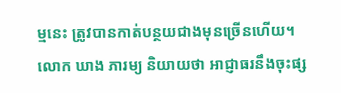ម្មនេះ ត្រូវបានកាត់បន្ថយជាងមុនច្រើនហើយ។
លោក ឃាង ភារម្យ និយាយថា អាជ្ញាធរនឹងចុះផ្ស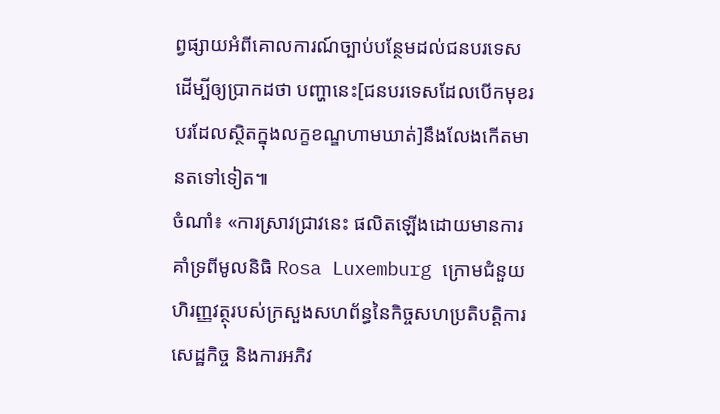ព្វផ្សាយអំពីគោលការណ៍ច្បាប់បន្ថែមដល់ជនបរទេស ដើម្បីឲ្យប្រាកដថា បញ្ហានេះ[ជនបរទេសដែលបើកមុខរបរដែលស្ថិតក្នុងលក្ខខណ្ឌហាមឃាត់]នឹងលែងកើតមានតទៅទៀត៕
ចំណាំ៖ «ការស្រាវជ្រាវនេះ ផលិតឡើងដោយមានការគាំទ្រពីមូលនិធិ Rosa Luxemburg ក្រោមជំនួយហិរញ្ញវត្ថុរបស់ក្រសួងសហព័ន្ធនៃកិច្ចសហប្រតិបត្តិការសេដ្ឋកិច្ច និងការអភិវ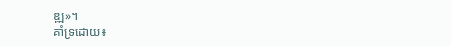ឌ្ឍ»។
គាំទ្រដោយ៖